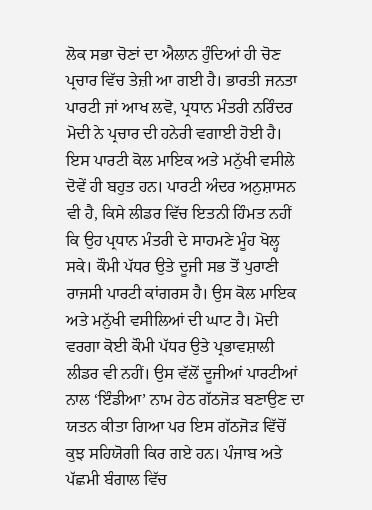ਲੋਕ ਸਭਾ ਚੋਣਾਂ ਦਾ ਐਲਾਨ ਹੁੰਦਿਆਂ ਹੀ ਚੋਣ ਪ੍ਰਚਾਰ ਵਿੱਚ ਤੇਜ਼ੀ ਆ ਗਈ ਹੈ। ਭਾਰਤੀ ਜਨਤਾ ਪਾਰਟੀ ਜਾਂ ਆਖ ਲਵੋ, ਪ੍ਰਧਾਨ ਮੰਤਰੀ ਨਰਿੰਦਰ ਮੋਦੀ ਨੇ ਪ੍ਰਚਾਰ ਦੀ ਹਨੇਰੀ ਵਗਾਈ ਹੋਈ ਹੈ। ਇਸ ਪਾਰਟੀ ਕੋਲ ਮਾਇਕ ਅਤੇ ਮਨੁੱਖੀ ਵਸੀਲੇ ਦੋਵੇਂ ਹੀ ਬਹੁਤ ਹਨ। ਪਾਰਟੀ ਅੰਦਰ ਅਨੁਸ਼ਾਸਨ ਵੀ ਹੈ, ਕਿਸੇ ਲੀਡਰ ਵਿੱਚ ਇਤਨੀ ਹਿੰਮਤ ਨਹੀਂ ਕਿ ਉਹ ਪ੍ਰਧਾਨ ਮੰਤਰੀ ਦੇ ਸਾਹਮਣੇ ਮੂੰਹ ਖੋਲ੍ਹ ਸਕੇ। ਕੌਮੀ ਪੱਧਰ ਉਤੇ ਦੂਜੀ ਸਭ ਤੋਂ ਪੁਰਾਣੀ ਰਾਜਸੀ ਪਾਰਟੀ ਕਾਂਗਰਸ ਹੈ। ਉਸ ਕੋਲ ਮਾਇਕ ਅਤੇ ਮਨੁੱਖੀ ਵਸੀਲਿਆਂ ਦੀ ਘਾਟ ਹੈ। ਮੋਦੀ ਵਰਗਾ ਕੋਈ ਕੌਮੀ ਪੱਧਰ ਉਤੇ ਪ੍ਰਭਾਵਸ਼ਾਲੀ ਲੀਡਰ ਵੀ ਨਹੀਂ। ਉਸ ਵੱਲੋਂ ਦੂਜੀਆਂ ਪਾਰਟੀਆਂ ਨਾਲ ‘ਇੰਡੀਆ’ ਨਾਮ ਹੇਠ ਗੱਠਜੋੜ ਬਣਾਉਣ ਦਾ ਯਤਨ ਕੀਤਾ ਗਿਆ ਪਰ ਇਸ ਗੱਠਜੋੜ ਵਿੱਚੋਂ ਕੁਝ ਸਹਿਯੋਗੀ ਕਿਰ ਗਏ ਹਨ। ਪੰਜਾਬ ਅਤੇ ਪੱਛਮੀ ਬੰਗਾਲ ਵਿੱਚ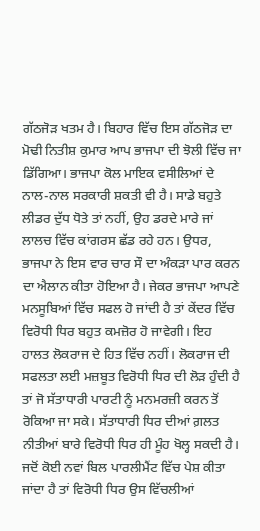ਗੱਠਜੋੜ ਖਤਮ ਹੈ। ਬਿਹਾਰ ਵਿੱਚ ਇਸ ਗੱਠਜੋੜ ਦਾ ਮੋਢੀ ਨਿਤੀਸ਼ ਕੁਮਾਰ ਆਪ ਭਾਜਪਾ ਦੀ ਝੋਲੀ ਵਿੱਚ ਜਾ ਡਿੱਗਿਆ। ਭਾਜਪਾ ਕੋਲ ਮਾਇਕ ਵਸੀਲਿਆਂ ਦੇ ਨਾਲ-ਨਾਲ ਸਰਕਾਰੀ ਸ਼ਕਤੀ ਵੀ ਹੈ। ਸਾਡੇ ਬਹੁਤੇ ਲੀਡਰ ਦੁੱਧ ਧੋਤੇ ਤਾਂ ਨਹੀਂ, ਉਹ ਡਰਦੇ ਮਾਰੇ ਜਾਂ ਲਾਲਚ ਵਿੱਚ ਕਾਂਗਰਸ ਛੱਡ ਰਹੇ ਹਨ। ਉਧਰ, ਭਾਜਪਾ ਨੇ ਇਸ ਵਾਰ ਚਾਰ ਸੌ ਦਾ ਅੰਕੜਾ ਪਾਰ ਕਰਨ ਦਾ ਐਲਾਨ ਕੀਤਾ ਹੋਇਆ ਹੈ। ਜੇਕਰ ਭਾਜਪਾ ਆਪਣੇ ਮਨਸੂਬਿਆਂ ਵਿੱਚ ਸਫਲ ਹੋ ਜਾਂਦੀ ਹੈ ਤਾਂ ਕੇਂਦਰ ਵਿੱਚ ਵਿਰੋਧੀ ਧਿਰ ਬਹੁਤ ਕਮਜ਼ੋਰ ਹੋ ਜਾਵੇਗੀ। ਇਹ ਹਾਲਤ ਲੋਕਰਾਜ ਦੇ ਹਿਤ ਵਿੱਚ ਨਹੀਂ। ਲੋਕਰਾਜ ਦੀ ਸਫਲਤਾ ਲਈ ਮਜ਼ਬੂਤ ਵਿਰੋਧੀ ਧਿਰ ਦੀ ਲੋੜ ਹੁੰਦੀ ਹੈ ਤਾਂ ਜੋ ਸੱਤਾਧਾਰੀ ਪਾਰਟੀ ਨੂੰ ਮਨਮਰਜ਼ੀ ਕਰਨ ਤੋਂ ਰੋਕਿਆ ਜਾ ਸਕੇ। ਸੱਤਾਧਾਰੀ ਧਿਰ ਦੀਆਂ ਗ਼ਲਤ ਨੀਤੀਆਂ ਬਾਰੇ ਵਿਰੋਧੀ ਧਿਰ ਹੀ ਮੂੰਹ ਖੋਲ੍ਹ ਸਕਦੀ ਹੈ। ਜਦੋਂ ਕੋਈ ਨਵਾਂ ਬਿਲ ਪਾਰਲੀਮੈਂਟ ਵਿੱਚ ਪੇਸ਼ ਕੀਤਾ ਜਾਂਦਾ ਹੈ ਤਾਂ ਵਿਰੋਧੀ ਧਿਰ ਉਸ ਵਿੱਚਲੀਆਂ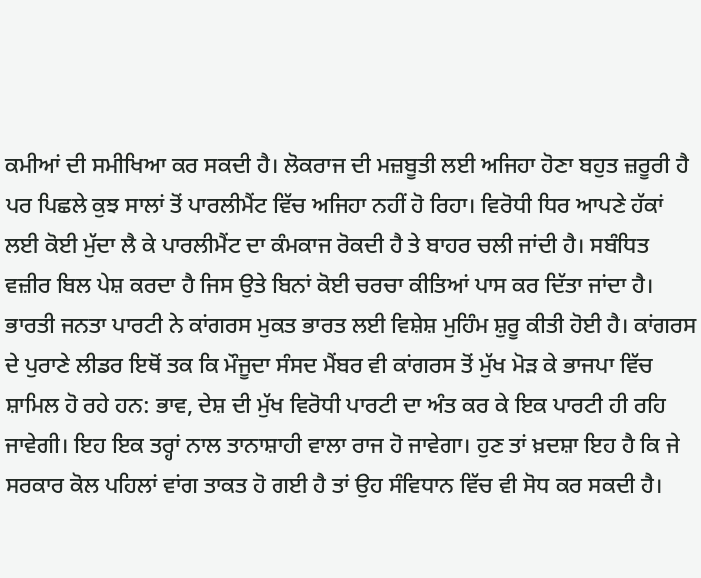ਕਮੀਆਂ ਦੀ ਸਮੀਖਿਆ ਕਰ ਸਕਦੀ ਹੈ। ਲੋਕਰਾਜ ਦੀ ਮਜ਼ਬੂਤੀ ਲਈ ਅਜਿਹਾ ਹੋਣਾ ਬਹੁਤ ਜ਼ਰੂਰੀ ਹੈ ਪਰ ਪਿਛਲੇ ਕੁਝ ਸਾਲਾਂ ਤੋਂ ਪਾਰਲੀਮੈਂਟ ਵਿੱਚ ਅਜਿਹਾ ਨਹੀਂ ਹੋ ਰਿਹਾ। ਵਿਰੋਧੀ ਧਿਰ ਆਪਣੇ ਹੱਕਾਂ ਲਈ ਕੋਈ ਮੁੱਦਾ ਲੈ ਕੇ ਪਾਰਲੀਮੈਂਟ ਦਾ ਕੰਮਕਾਜ ਰੋਕਦੀ ਹੈ ਤੇ ਬਾਹਰ ਚਲੀ ਜਾਂਦੀ ਹੈ। ਸਬੰਧਿਤ ਵਜ਼ੀਰ ਬਿਲ ਪੇਸ਼ ਕਰਦਾ ਹੈ ਜਿਸ ਉਤੇ ਬਿਨਾਂ ਕੋਈ ਚਰਚਾ ਕੀਤਿਆਂ ਪਾਸ ਕਰ ਦਿੱਤਾ ਜਾਂਦਾ ਹੈ।
ਭਾਰਤੀ ਜਨਤਾ ਪਾਰਟੀ ਨੇ ਕਾਂਗਰਸ ਮੁਕਤ ਭਾਰਤ ਲਈ ਵਿਸ਼ੇਸ਼ ਮੁਹਿੰਮ ਸ਼ੁਰੂ ਕੀਤੀ ਹੋਈ ਹੈ। ਕਾਂਗਰਸ ਦੇ ਪੁਰਾਣੇ ਲੀਡਰ ਇਥੋਂ ਤਕ ਕਿ ਮੌਜੂਦਾ ਸੰਸਦ ਮੈਂਬਰ ਵੀ ਕਾਂਗਰਸ ਤੋਂ ਮੁੱਖ ਮੋੜ ਕੇ ਭਾਜਪਾ ਵਿੱਚ ਸ਼ਾਮਿਲ ਹੋ ਰਹੇ ਹਨ: ਭਾਵ, ਦੇਸ਼ ਦੀ ਮੁੱਖ ਵਿਰੋਧੀ ਪਾਰਟੀ ਦਾ ਅੰਤ ਕਰ ਕੇ ਇਕ ਪਾਰਟੀ ਹੀ ਰਹਿ ਜਾਵੇਗੀ। ਇਹ ਇਕ ਤਰ੍ਹਾਂ ਨਾਲ ਤਾਨਾਸ਼ਾਹੀ ਵਾਲਾ ਰਾਜ ਹੋ ਜਾਵੇਗਾ। ਹੁਣ ਤਾਂ ਖ਼ਦਸ਼ਾ ਇਹ ਹੈ ਕਿ ਜੇ ਸਰਕਾਰ ਕੋਲ ਪਹਿਲਾਂ ਵਾਂਗ ਤਾਕਤ ਹੋ ਗਈ ਹੈ ਤਾਂ ਉਹ ਸੰਵਿਧਾਨ ਵਿੱਚ ਵੀ ਸੋਧ ਕਰ ਸਕਦੀ ਹੈ।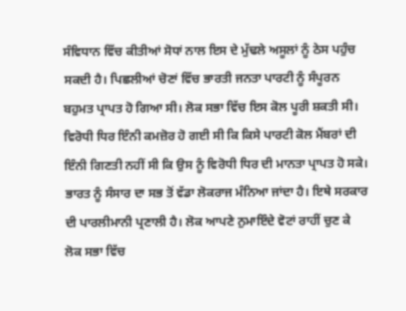ਸੰਵਿਧਾਨ ਵਿੱਚ ਕੀਤੀਆਂ ਸੋਧਾਂ ਨਾਲ ਇਸ ਦੇ ਮੁੱਢਲੇ ਅਸੂਲਾਂ ਨੂੰ ਠੇਸ ਪਹੁੰਚ ਸਕਦੀ ਹੈ। ਪਿਛਲੀਆਂ ਚੋਣਾਂ ਵਿੱਚ ਭਾਰਤੀ ਜਨਤਾ ਪਾਰਟੀ ਨੂੰ ਸੰਪੂਰਨ ਬਹੁਮਤ ਪ੍ਰਾਪਤ ਹੋ ਗਿਆ ਸੀ। ਲੋਕ ਸਭਾ ਵਿੱਚ ਇਸ ਕੋਲ ਪੂਰੀ ਸ਼ਕਤੀ ਸੀ। ਵਿਰੋਧੀ ਧਿਰ ਇੰਨੀ ਕਮਜ਼ੋਰ ਹੋ ਗਈ ਸੀ ਕਿ ਕਿਸੇ ਪਾਰਟੀ ਕੋਲ ਮੈਂਬਰਾਂ ਦੀ ਇੰਨੀ ਗਿਣਤੀ ਨਹੀਂ ਸੀ ਕਿ ਉਸ ਨੂੰ ਵਿਰੋਧੀ ਧਿਰ ਦੀ ਮਾਨਤਾ ਪ੍ਰਾਪਤ ਹੋ ਸਕੇ।
ਭਾਰਤ ਨੂੰ ਸੰਸਾਰ ਦਾ ਸਭ ਤੋਂ ਵੱਡਾ ਲੋਕਰਾਜ ਮੰਨਿਆ ਜਾਂਦਾ ਹੈ। ਇਥੇ ਸਰਕਾਰ ਦੀ ਪਾਰਲੀਮਾਨੀ ਪ੍ਰਣਾਲੀ ਹੈ। ਲੋਕ ਆਪਣੇ ਨੁਮਾਇੰਦੇ ਵੋਟਾਂ ਰਾਹੀਂ ਚੁਣ ਕੇ ਲੋਕ ਸਭਾ ਵਿੱਚ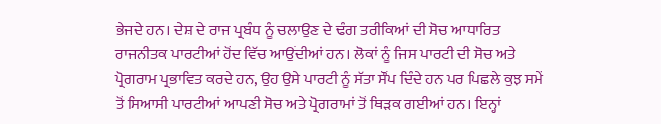ਭੇਜਦੇ ਹਨ। ਦੇਸ਼ ਦੇ ਰਾਜ ਪ੍ਰਬੰਧ ਨੂੰ ਚਲਾਉਣ ਦੇ ਢੰਗ ਤਰੀਕਿਆਂ ਦੀ ਸੋਚ ਆਧਾਰਿਤ ਰਾਜਨੀਤਕ ਪਾਰਟੀਆਂ ਹੋਂਦ ਵਿੱਚ ਆਉਂਦੀਆਂ ਹਨ। ਲੋਕਾਂ ਨੂੰ ਜਿਸ ਪਾਰਟੀ ਦੀ ਸੋਚ ਅਤੇ ਪ੍ਰੋਗਰਾਮ ਪ੍ਰਭਾਵਿਤ ਕਰਦੇ ਹਨ, ਉਹ ਉਸੇ ਪਾਰਟੀ ਨੂੰ ਸੱਤਾ ਸੌਂਪ ਦਿੰਦੇ ਹਨ ਪਰ ਪਿਛਲੇ ਕੁਝ ਸਮੇਂ ਤੋਂ ਸਿਆਸੀ ਪਾਰਟੀਆਂ ਆਪਣੀ ਸੋਚ ਅਤੇ ਪ੍ਰੋਗਰਾਮਾਂ ਤੋਂ ਥਿੜਕ ਗਈਆਂ ਹਨ। ਇਨ੍ਹਾਂ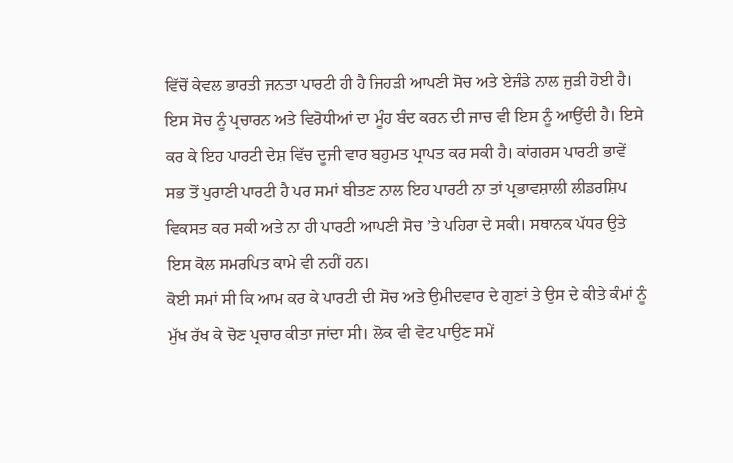ਵਿੱਚੋਂ ਕੇਵਲ ਭਾਰਤੀ ਜਨਤਾ ਪਾਰਟੀ ਹੀ ਹੈ ਜਿਹੜੀ ਆਪਣੀ ਸੋਚ ਅਤੇ ਏਜੰਡੇ ਨਾਲ ਜੁੜੀ ਹੋਈ ਹੈ। ਇਸ ਸੋਚ ਨੂੰ ਪ੍ਰਚਾਰਨ ਅਤੇ ਵਿਰੋਧੀਆਂ ਦਾ ਮੂੰਹ ਬੰਦ ਕਰਨ ਦੀ ਜਾਚ ਵੀ ਇਸ ਨੂੰ ਆਉਂਦੀ ਹੈ। ਇਸੇ ਕਰ ਕੇ ਇਹ ਪਾਰਟੀ ਦੇਸ਼ ਵਿੱਚ ਦੂਜੀ ਵਾਰ ਬਹੁਮਤ ਪ੍ਰਾਪਤ ਕਰ ਸਕੀ ਹੈ। ਕਾਂਗਰਸ ਪਾਰਟੀ ਭਾਵੇਂ ਸਭ ਤੋਂ ਪੁਰਾਣੀ ਪਾਰਟੀ ਹੈ ਪਰ ਸਮਾਂ ਬੀਤਣ ਨਾਲ ਇਹ ਪਾਰਟੀ ਨਾ ਤਾਂ ਪ੍ਰਭਾਵਸ਼ਾਲੀ ਲੀਡਰਸ਼ਿਪ ਵਿਕਸਤ ਕਰ ਸਕੀ ਅਤੇ ਨਾ ਹੀ ਪਾਰਟੀ ਆਪਣੀ ਸੋਚ ’ਤੇ ਪਹਿਰਾ ਦੇ ਸਕੀ। ਸਥਾਨਕ ਪੱਧਰ ਉਤੇ ਇਸ ਕੋਲ ਸਮਰਪਿਤ ਕਾਮੇ ਵੀ ਨਹੀਂ ਹਨ।
ਕੋਈ ਸਮਾਂ ਸੀ ਕਿ ਆਮ ਕਰ ਕੇ ਪਾਰਟੀ ਦੀ ਸੋਚ ਅਤੇ ਉਮੀਦਵਾਰ ਦੇ ਗੁਣਾਂ ਤੇ ਉਸ ਦੇ ਕੀਤੇ ਕੰਮਾਂ ਨੂੰ ਮੁੱਖ ਰੱਖ ਕੇ ਚੋਣ ਪ੍ਰਚਾਰ ਕੀਤਾ ਜਾਂਦਾ ਸੀ। ਲੋਕ ਵੀ ਵੋਟ ਪਾਉਣ ਸਮੇਂ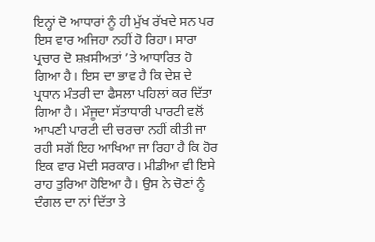ਇਨ੍ਹਾਂ ਦੋ ਆਧਾਰਾਂ ਨੂੰ ਹੀ ਮੁੱਖ ਰੱਖਦੇ ਸਨ ਪਰ ਇਸ ਵਾਰ ਅਜਿਹਾ ਨਹੀਂ ਹੋ ਰਿਹਾ। ਸਾਰਾ ਪ੍ਰਚਾਰ ਦੋ ਸ਼ਖ਼ਸੀਅਤਾਂ ’ਤੇ ਆਧਾਰਿਤ ਹੋ ਗਿਆ ਹੈ। ਇਸ ਦਾ ਭਾਵ ਹੈ ਕਿ ਦੇਸ਼ ਦੇ ਪ੍ਰਧਾਨ ਮੰਤਰੀ ਦਾ ਫੈਸਲਾ ਪਹਿਲਾਂ ਕਰ ਦਿੱਤਾ ਗਿਆ ਹੈ। ਮੌਜੂਦਾ ਸੱਤਾਧਾਰੀ ਪਾਰਟੀ ਵਲੋਂ ਆਪਣੀ ਪਾਰਟੀ ਦੀ ਚਰਚਾ ਨਹੀਂ ਕੀਤੀ ਜਾ ਰਹੀ ਸਗੋਂ ਇਹ ਆਖਿਆ ਜਾ ਰਿਹਾ ਹੈ ਕਿ ਹੋਰ ਇਕ ਵਾਰ ਮੋਦੀ ਸਰਕਾਰ। ਮੀਡੀਆ ਵੀ ਇਸੇ ਰਾਹ ਤੁਰਿਆ ਹੋਇਆ ਹੈ। ਉਸ ਨੇ ਚੋਣਾਂ ਨੂੰ ਦੰਗਲ ਦਾ ਨਾਂ ਦਿੱਤਾ ਤੇ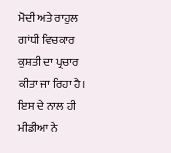ਮੋਦੀ ਅਤੇ ਰਾਹੁਲ ਗਾਂਧੀ ਵਿਚਕਾਰ ਕੁਸ਼ਤੀ ਦਾ ਪ੍ਰਚਾਰ ਕੀਤਾ ਜਾ ਰਿਹਾ ਹੈ। ਇਸ ਦੇ ਨਾਲ ਹੀ ਮੀਡੀਆ ਨੇ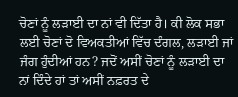ਚੋਣਾਂ ਨੂੰ ਲੜਾਈ ਦਾ ਨਾਂ ਵੀ ਦਿੱਤਾ ਹੈ। ਕੀ ਲੋਕ ਸਭਾ ਲਈ ਚੋਣਾਂ ਦੋ ਵਿਅਕਤੀਆਂ ਵਿੱਚ ਦੰਗਲ, ਲੜਾਈ ਜਾਂ ਜੰਗ ਹੁੰਦੀਆਂ ਹਨ? ਜਦੋਂ ਅਸੀਂ ਚੋਣਾਂ ਨੂੰ ਲੜਾਈ ਦਾ ਨਾਂ ਦਿੰਦੇ ਹਾਂ ਤਾਂ ਅਸੀਂ ਨਫ਼ਰਤ ਦੇ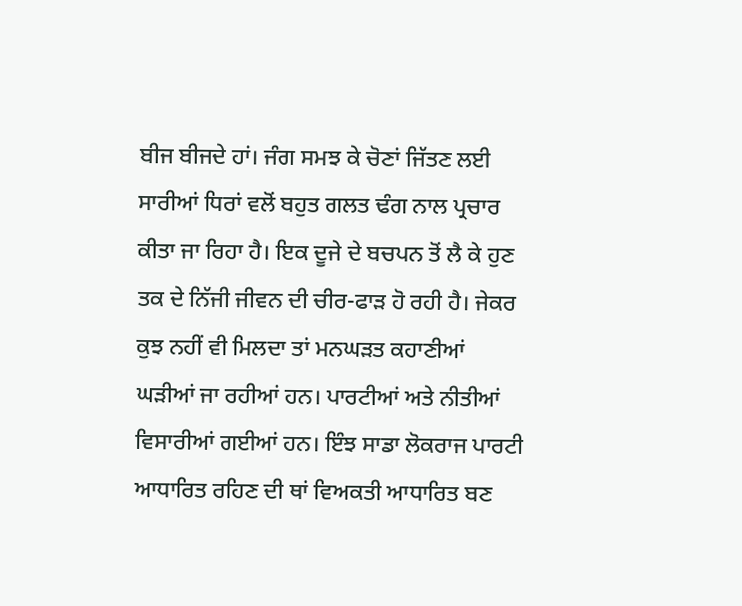ਬੀਜ ਬੀਜਦੇ ਹਾਂ। ਜੰਗ ਸਮਝ ਕੇ ਚੋਣਾਂ ਜਿੱਤਣ ਲਈ ਸਾਰੀਆਂ ਧਿਰਾਂ ਵਲੋਂ ਬਹੁਤ ਗਲਤ ਢੰਗ ਨਾਲ ਪ੍ਰਚਾਰ ਕੀਤਾ ਜਾ ਰਿਹਾ ਹੈ। ਇਕ ਦੂਜੇ ਦੇ ਬਚਪਨ ਤੋਂ ਲੈ ਕੇ ਹੁਣ ਤਕ ਦੇ ਨਿੱਜੀ ਜੀਵਨ ਦੀ ਚੀਰ-ਫਾੜ ਹੋ ਰਹੀ ਹੈ। ਜੇਕਰ ਕੁਝ ਨਹੀਂ ਵੀ ਮਿਲਦਾ ਤਾਂ ਮਨਘੜਤ ਕਹਾਣੀਆਂ ਘੜੀਆਂ ਜਾ ਰਹੀਆਂ ਹਨ। ਪਾਰਟੀਆਂ ਅਤੇ ਨੀਤੀਆਂ ਵਿਸਾਰੀਆਂ ਗਈਆਂ ਹਨ। ਇੰਝ ਸਾਡਾ ਲੋਕਰਾਜ ਪਾਰਟੀ ਆਧਾਰਿਤ ਰਹਿਣ ਦੀ ਥਾਂ ਵਿਅਕਤੀ ਆਧਾਰਿਤ ਬਣ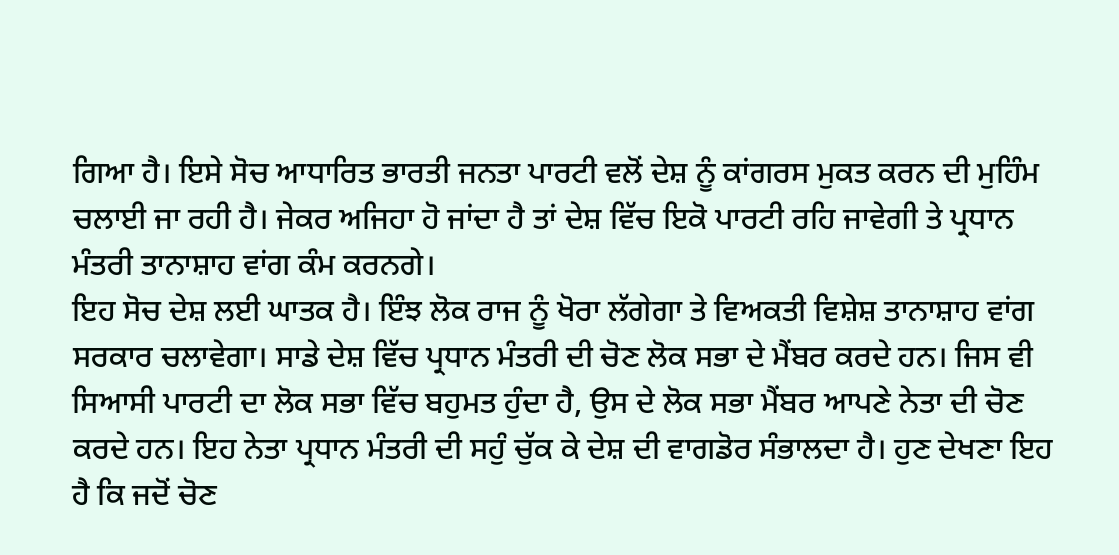ਗਿਆ ਹੈ। ਇਸੇ ਸੋਚ ਆਧਾਰਿਤ ਭਾਰਤੀ ਜਨਤਾ ਪਾਰਟੀ ਵਲੋਂ ਦੇਸ਼ ਨੂੰ ਕਾਂਗਰਸ ਮੁਕਤ ਕਰਨ ਦੀ ਮੁਹਿੰਮ ਚਲਾਈ ਜਾ ਰਹੀ ਹੈ। ਜੇਕਰ ਅਜਿਹਾ ਹੋ ਜਾਂਦਾ ਹੈ ਤਾਂ ਦੇਸ਼ ਵਿੱਚ ਇਕੋ ਪਾਰਟੀ ਰਹਿ ਜਾਵੇਗੀ ਤੇ ਪ੍ਰਧਾਨ ਮੰਤਰੀ ਤਾਨਾਸ਼ਾਹ ਵਾਂਗ ਕੰਮ ਕਰਨਗੇ।
ਇਹ ਸੋਚ ਦੇਸ਼ ਲਈ ਘਾਤਕ ਹੈ। ਇੰਝ ਲੋਕ ਰਾਜ ਨੂੰ ਖੋਰਾ ਲੱਗੇਗਾ ਤੇ ਵਿਅਕਤੀ ਵਿਸ਼ੇਸ਼ ਤਾਨਾਸ਼ਾਹ ਵਾਂਗ ਸਰਕਾਰ ਚਲਾਵੇਗਾ। ਸਾਡੇ ਦੇਸ਼ ਵਿੱਚ ਪ੍ਰਧਾਨ ਮੰਤਰੀ ਦੀ ਚੋਣ ਲੋਕ ਸਭਾ ਦੇ ਮੈਂਬਰ ਕਰਦੇ ਹਨ। ਜਿਸ ਵੀ ਸਿਆਸੀ ਪਾਰਟੀ ਦਾ ਲੋਕ ਸਭਾ ਵਿੱਚ ਬਹੁਮਤ ਹੁੰਦਾ ਹੈ, ਉਸ ਦੇ ਲੋਕ ਸਭਾ ਮੈਂਬਰ ਆਪਣੇ ਨੇਤਾ ਦੀ ਚੋਣ ਕਰਦੇ ਹਨ। ਇਹ ਨੇਤਾ ਪ੍ਰਧਾਨ ਮੰਤਰੀ ਦੀ ਸਹੁੰ ਚੁੱਕ ਕੇ ਦੇਸ਼ ਦੀ ਵਾਗਡੋਰ ਸੰਭਾਲਦਾ ਹੈ। ਹੁਣ ਦੇਖਣਾ ਇਹ ਹੈ ਕਿ ਜਦੋਂ ਚੋਣ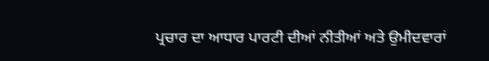ਪ੍ਰਚਾਰ ਦਾ ਆਧਾਰ ਪਾਰਟੀ ਦੀਆਂ ਨੀਤੀਆਂ ਅਤੇ ਉਮੀਦਵਾਰਾਂ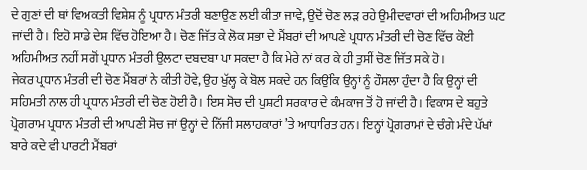ਦੇ ਗੁਣਾਂ ਦੀ ਥਾਂ ਵਿਅਕਤੀ ਵਿਸ਼ੇਸ਼ ਨੂੰ ਪ੍ਰਧਾਨ ਮੰਤਰੀ ਬਣਾਉਣ ਲਈ ਕੀਤਾ ਜਾਵੇ, ਉਦੋਂ ਚੋਣ ਲੜ ਰਹੇ ਉਮੀਦਵਾਰਾਂ ਦੀ ਅਹਿਮੀਅਤ ਘਟ ਜਾਂਦੀ ਹੈ। ਇਹੋ ਸਾਡੇ ਦੇਸ਼ ਵਿੱਚ ਹੋਇਆ ਹੈ। ਚੋਣ ਜਿੱਤ ਕੇ ਲੋਕ ਸਭਾ ਦੇ ਮੈਂਬਰਾਂ ਦੀ ਆਪਣੇ ਪ੍ਰਧਾਨ ਮੰਤਰੀ ਦੀ ਚੋਣ ਵਿੱਚ ਕੋਈ ਅਹਿਮੀਅਤ ਨਹੀਂ ਸਗੋਂ ਪ੍ਰਧਾਨ ਮੰਤਰੀ ਉਲਟਾ ਦਬਦਬਾ ਪਾ ਸਕਦਾ ਹੈ ਕਿ ਮੇਰੇ ਨਾਂ ਕਰ ਕੇ ਹੀ ਤੁਸੀਂ ਚੋਣ ਜਿੱਤ ਸਕੇ ਹੋ।
ਜੇਕਰ ਪ੍ਰਧਾਨ ਮੰਤਰੀ ਦੀ ਚੋਣ ਮੈਂਬਰਾਂ ਨੇ ਕੀਤੀ ਹੋਵੇ, ਉਹ ਖੁੱਲ੍ਹ ਕੇ ਬੋਲ ਸਕਦੇ ਹਨ ਕਿਉਂਕਿ ਉਨ੍ਹਾਂ ਨੂੰ ਹੌਸਲਾ ਹੁੰਦਾ ਹੈ ਕਿ ਉਨ੍ਹਾਂ ਦੀ ਸਹਿਮਤੀ ਨਾਲ ਹੀ ਪ੍ਰਧਾਨ ਮੰਤਰੀ ਦੀ ਚੋਣ ਹੋਈ ਹੈ। ਇਸ ਸੋਚ ਦੀ ਪੁਸ਼ਟੀ ਸਰਕਾਰ ਦੇ ਕੰਮਕਾਜ ਤੋਂ ਹੋ ਜਾਂਦੀ ਹੈ। ਵਿਕਾਸ ਦੇ ਬਹੁਤੇ ਪ੍ਰੋਗਰਾਮ ਪ੍ਰਧਾਨ ਮੰਤਰੀ ਦੀ ਆਪਣੀ ਸੋਚ ਜਾਂ ਉਨ੍ਹਾਂ ਦੇ ਨਿੱਜੀ ਸਲਾਹਕਾਰਾਂ ’ਤੇ ਆਧਾਰਿਤ ਹਨ। ਇਨ੍ਹਾਂ ਪ੍ਰੋਗਰਾਮਾਂ ਦੇ ਚੰਗੇ ਮੰਦੇ ਪੱਖਾਂ ਬਾਰੇ ਕਦੇ ਵੀ ਪਾਰਟੀ ਮੈਂਬਰਾਂ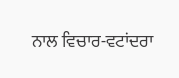ਨਾਲ ਵਿਚਾਰ-ਵਟਾਂਦਰਾ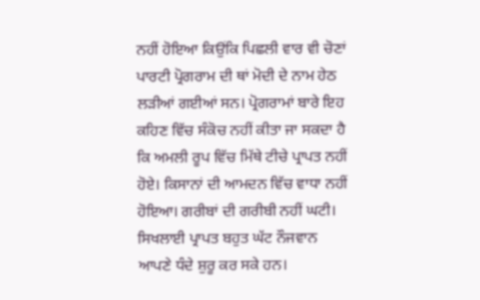ਨਹੀਂ ਹੋਇਆ ਕਿਉਂਕਿ ਪਿਛਲੀ ਵਾਰ ਵੀ ਚੋਣਾਂ ਪਾਰਟੀ ਪ੍ਰੋਗਰਾਮ ਦੀ ਥਾਂ ਮੋਦੀ ਦੇ ਨਾਮ ਹੇਠ ਲੜੀਆਂ ਗਈਆਂ ਸਨ। ਪ੍ਰੋਗਰਾਮਾਂ ਬਾਰੇ ਇਹ ਕਹਿਣ ਵਿੱਚ ਸੰਕੋਚ ਨਹੀਂ ਕੀਤਾ ਜਾ ਸਕਦਾ ਹੈ ਕਿ ਅਮਲੀ ਰੂਪ ਵਿੱਚ ਮਿੱਥੇ ਟੀਚੇ ਪ੍ਰਾਪਤ ਨਹੀਂ ਹੋਏ। ਕਿਸਾਨਾਂ ਦੀ ਆਮਦਨ ਵਿੱਚ ਵਾਧਾ ਨਹੀਂ ਹੋਇਆ। ਗਰੀਬਾਂ ਦੀ ਗਰੀਬੀ ਨਹੀਂ ਘਟੀ। ਸਿਖਲਾਈ ਪ੍ਰਾਪਤ ਬਹੁਤ ਘੱਟ ਨੌਜਵਾਨ ਆਪਣੇ ਧੰਦੇ ਸ਼ੁਰੂ ਕਰ ਸਕੇ ਹਨ।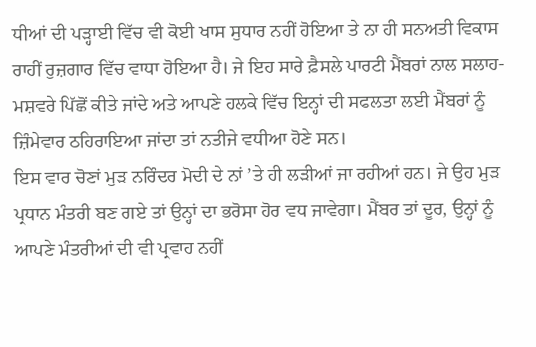ਧੀਆਂ ਦੀ ਪੜ੍ਹਾਈ ਵਿੱਚ ਵੀ ਕੋਈ ਖਾਸ ਸੁਧਾਰ ਨਹੀਂ ਹੋਇਆ ਤੇ ਨਾ ਹੀ ਸਨਅਤੀ ਵਿਕਾਸ ਰਾਹੀਂ ਰੁਜ਼ਗਾਰ ਵਿੱਚ ਵਾਧਾ ਹੋਇਆ ਹੈ। ਜੇ ਇਹ ਸਾਰੇ ਫ਼ੈਸਲੇ ਪਾਰਟੀ ਮੈਂਬਰਾਂ ਨਾਲ ਸਲਾਹ-ਮਸ਼ਵਰੇ ਪਿੱਛੋਂ ਕੀਤੇ ਜਾਂਦੇ ਅਤੇ ਆਪਣੇ ਹਲਕੇ ਵਿੱਚ ਇਨ੍ਹਾਂ ਦੀ ਸਫਲਤਾ ਲਈ ਮੈਂਬਰਾਂ ਨੂੰ ਜ਼ਿੰਮੇਵਾਰ ਠਹਿਰਾਇਆ ਜਾਂਦਾ ਤਾਂ ਨਤੀਜੇ ਵਧੀਆ ਹੋਣੇ ਸਨ।
ਇਸ ਵਾਰ ਚੋਣਾਂ ਮੁੜ ਨਰਿੰਦਰ ਮੋਦੀ ਦੇ ਨਾਂ ’ਤੇ ਹੀ ਲੜੀਆਂ ਜਾ ਰਹੀਆਂ ਹਨ। ਜੇ ਉਹ ਮੁੜ ਪ੍ਰਧਾਨ ਮੰਤਰੀ ਬਣ ਗਏ ਤਾਂ ਉਨ੍ਹਾਂ ਦਾ ਭਰੋਸਾ ਹੋਰ ਵਧ ਜਾਵੇਗਾ। ਮੈਂਬਰ ਤਾਂ ਦੂਰ, ਉਨ੍ਹਾਂ ਨੂੰ ਆਪਣੇ ਮੰਤਰੀਆਂ ਦੀ ਵੀ ਪ੍ਰਵਾਹ ਨਹੀਂ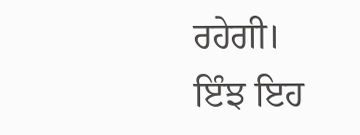ਰਹੇਗੀ। ਇੰਝ ਇਹ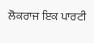ਲੋਕਰਾਜ ਇਕ ਪਾਰਟੀ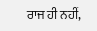ਰਾਜ ਹੀ ਨਹੀਂ,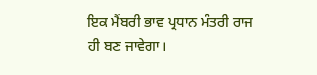ਇਕ ਮੈਂਬਰੀ ਭਾਵ ਪ੍ਰਧਾਨ ਮੰਤਰੀ ਰਾਜ ਹੀ ਬਣ ਜਾਵੇਗਾ।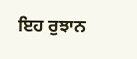ਇਹ ਰੁਝਾਨ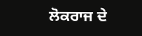ਲੋਕਰਾਜ ਦੇ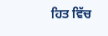ਹਿਤ ਵਿੱਚ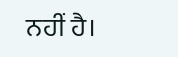ਨਹੀਂ ਹੈ।